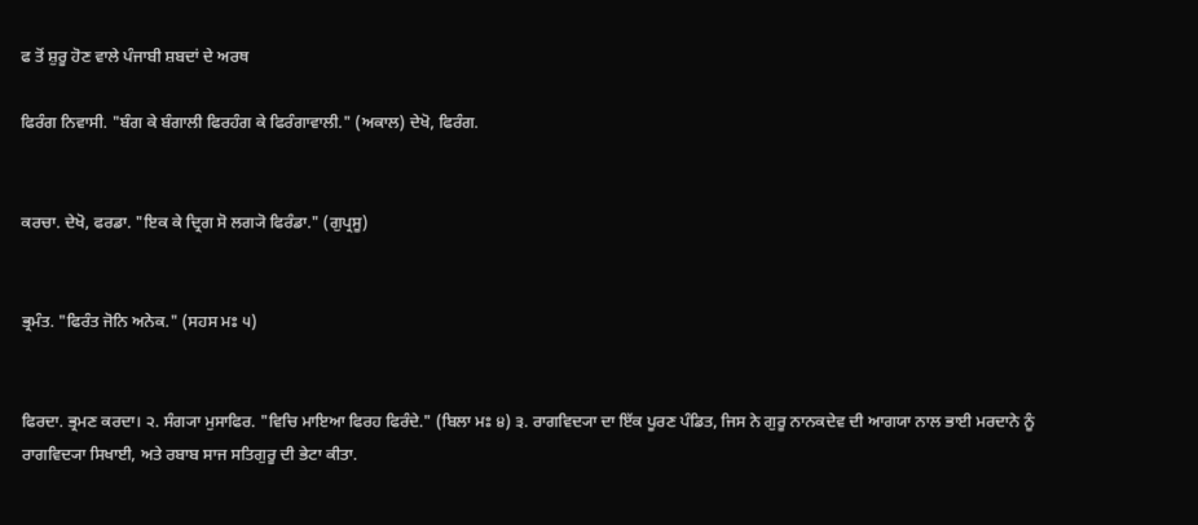ਫ ਤੋਂ ਸ਼ੁਰੂ ਹੋਣ ਵਾਲੇ ਪੰਜਾਬੀ ਸ਼ਬਦਾਂ ਦੇ ਅਰਥ

ਫਿਰੰਗ ਨਿਵਾਸੀ. "ਬੰਗ ਕੇ ਬੰਗਾਲੀ ਫਿਰਹੰਗ ਕੇ ਫਿਰੰਗਾਵਾਲੀ." (ਅਕਾਲ) ਦੇਖੋ, ਫਿਰੰਗ.


ਕਰਚਾ. ਦੇਖੋ, ਫਰਡਾ. "ਇਕ ਕੇ ਦ੍ਰਿਗ ਸੋ ਲਗ੍ਯੋ ਫਿਰੰਡਾ." (ਗੁਪ੍ਰਸੂ)


ਭ੍ਰਮੰਤ. "ਫਿਰੰਤ ਜੋਨਿ ਅਨੇਕ." (ਸਹਸ ਮਃ ੫)


ਫਿਰਦਾ. ਭ੍ਰਮਣ ਕਰਦਾ। ੨. ਸੰਗ੍ਯਾ ਮੁਸਾਫਿਰ. "ਵਿਚਿ ਮਾਇਆ ਫਿਰਹ ਫਿਰੰਦੇ." (ਬਿਲਾ ਮਃ ੪) ੩. ਰਾਗਵਿਦ੍ਯਾ ਦਾ ਇੱਕ ਪੂਰਣ ਪੰਡਿਤ, ਜਿਸ ਨੇ ਗੁਰੂ ਨਾਨਕਦੇਵ ਦੀ ਆਗਯਾ ਨਾਲ ਭਾਈ ਮਰਦਾਨੇ ਨੂੰ ਰਾਗਵਿਦ੍ਯਾ ਸਿਖਾਈ, ਅਤੇ ਰਬਾਬ ਸਾਜ ਸਤਿਗੁਰੂ ਦੀ ਭੇਟਾ ਕੀਤਾ.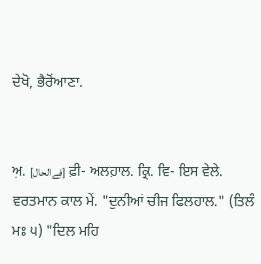ਦੇਖੋ, ਭੈਰੋਂਆਣਾ.


ਅ਼. [فِےالحال] ਫ਼ੀ- ਅਲਹ਼ਾਲ. ਕ੍ਰਿ. ਵਿ- ਇਸ ਵੇਲੇ. ਵਰਤਮਾਨ ਕਾਲ ਮੇਂ. "ਦੁਨੀਆਂ ਚੀਜ ਫਿਲਹਾਲ." (ਤਿਲੰ ਮਃ ੫) "ਦਿਲ ਮਹਿ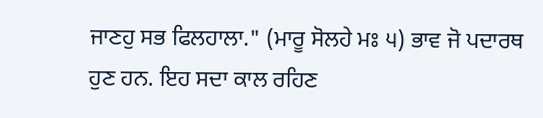ਜਾਣਹੁ ਸਭ ਫਿਲਹਾਲਾ." (ਮਾਰੂ ਸੋਲਹੇ ਮਃ ੫) ਭਾਵ ਜੋ ਪਦਾਰਥ ਹੁਣ ਹਨ. ਇਹ ਸਦਾ ਕਾਲ ਰਹਿਣ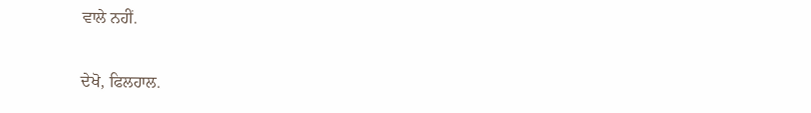ਵਾਲੇ ਨਹੀਂ.


ਦੇਖੋ, ਫਿਲਹਾਲ.